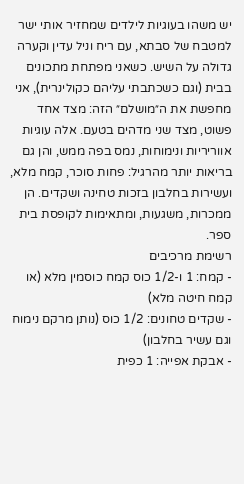יש משהו בעוגיות לילדים שמחזיר אותי ישר למטבח של סבתא, עם ריח וניל עדין וקערה גדולה על השיש. כשאני מפתחת מתכונים בבית (וגם כשכתבתי עליהם כקולינרית), אני מחפשת את ה״מושלם״ הזה: מצד אחד פשוט, מצד שני מדהים בטעם. אלה עוגיות אווריריות ונימוחות, נמס בפה ממש, והן גם בריאות יותר מהרגיל: פחות סוכר, קמח מלא, ועשירות בחלבון בזכות טחינה ושקדים. הן ממכרות, משגעות, ומתאימות לקופסת בית ספר.
רשימת מרכיבים
- קמח: 1 ו-1/2 כוס קמח כוסמין מלא (או קמח חיטה מלא)
- שקדים טחונים: 1/2 כוס (נותן מרקם נימוח וגם עשיר בחלבון)
- אבקת אפייה: 1 כפית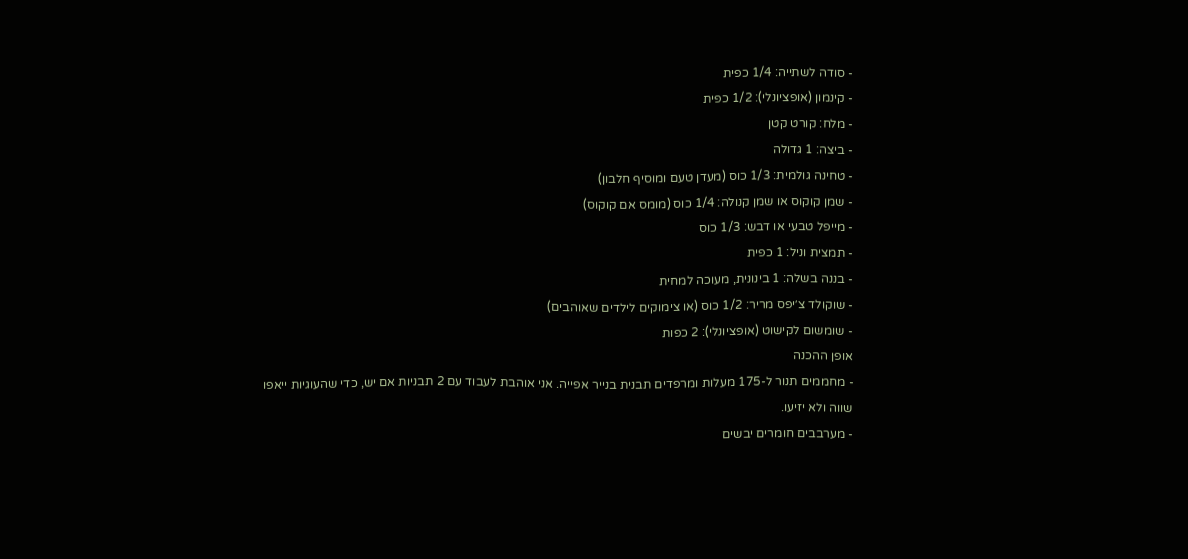- סודה לשתייה: 1/4 כפית
- קינמון (אופציונלי): 1/2 כפית
- מלח: קורט קטן
- ביצה: 1 גדולה
- טחינה גולמית: 1/3 כוס (מעדן טעם ומוסיף חלבון)
- שמן קוקוס או שמן קנולה: 1/4 כוס (מומס אם קוקוס)
- מייפל טבעי או דבש: 1/3 כוס
- תמצית וניל: 1 כפית
- בננה בשלה: 1 בינונית, מעוכה למחית
- שוקולד צ׳יפס מריר: 1/2 כוס (או צימוקים לילדים שאוהבים)
- שומשום לקישוט (אופציונלי): 2 כפות
אופן ההכנה
- מחממים תנור ל-175 מעלות ומרפדים תבנית בנייר אפייה. אני אוהבת לעבוד עם 2 תבניות אם יש, כדי שהעוגיות ייאפו שווה ולא יזיעו.
- מערבבים חומרים יבשים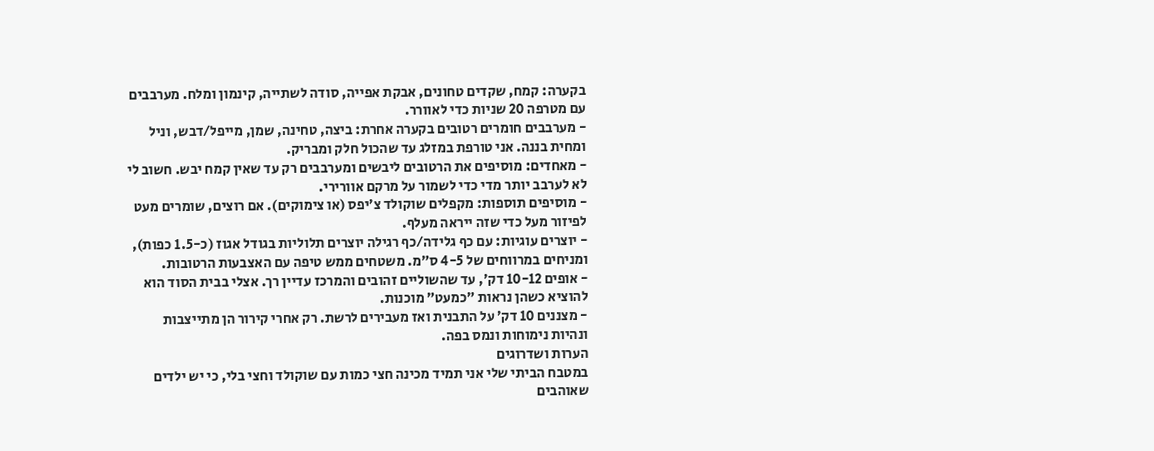בקערה: קמח, שקדים טחונים, אבקת אפייה, סודה לשתייה, קינמון ומלח. מערבבים עם מטרפה 20 שניות כדי לאוורר.
- מערבבים חומרים רטובים בקערה אחרת: ביצה, טחינה, שמן, מייפל/דבש, וניל ומחית בננה. אני טורפת במזלג עד שהכול חלק ומבריק.
- מאחדים: מוסיפים את הרטובים ליבשים ומערבבים רק עד שאין קמח יבש. חשוב לי לא לערבב יותר מדי כדי לשמור על מרקם אוורירי.
- מוסיפים תוספות: מקפלים שוקולד צ׳יפס (או צימוקים). אם רוצים, שומרים מעט לפיזור מעל כדי שזה ייראה מעלף.
- יוצרים עוגיות: עם כף גלידה/כף רגילה יוצרים תלוליות בגודל אגוז (כ-1.5 כפות), ומניחים במרווחים של 4-5 ס״מ. משטחים ממש טיפה עם האצבעות הרטובות.
- אופים 10-12 דק׳, עד שהשוליים זהובים והמרכז עדיין רך. אצלי בבית הסוד הוא להוציא כשהן נראות ״כמעט״ מוכנות.
- מצננים 10 דק׳ על התבנית ואז מעבירים לרשת. רק אחרי קירור הן מתייצבות ונהיות נימוחות ונמס בפה.
הערות ושדרוגים
במטבח הביתי שלי אני תמיד מכינה חצי כמות עם שוקולד וחצי בלי, כי יש ילדים שאוהבים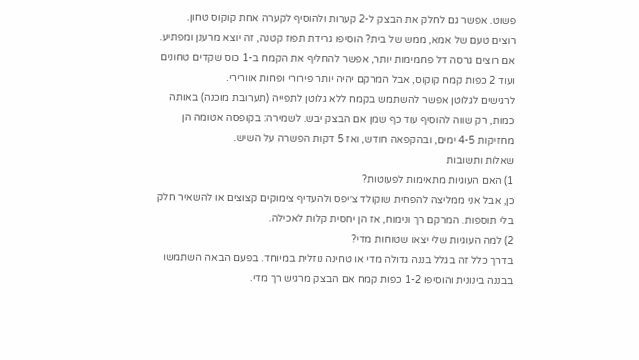פשוט. אפשר גם לחלק את הבצק ל-2 קערות ולהוסיף לקערה אחת קוקוס טחון.
רוצים טעם של אמא, ממש של בית? הוסיפו גרידת תפוז קטנה, זה יוצא מרענן ומפתיע. אם רוצים גרסה דל פחמימות יותר, אפשר להחליף את הקמח ב-1 כוס שקדים טחונים ועוד 2 כפות קמח קוקוס, אבל המרקם יהיה יותר פירורי ופחות אוורירי.
לרגישים לגלוטן אפשר להשתמש בקמח ללא גלוטן לתפייה (תערובת מוכנה) באותה כמות, רק שווה להוסיף עוד כף שמן אם הבצק יבש. לשמירה: בקופסה אטומה הן מחזיקות 4-5 ימים, ובהקפאה חודש, ואז 5 דקות הפשרה על השיש.
שאלות ותשובות
1) האם העוגיות מתאימות לפעוטות?
כן, אבל אני ממליצה להפחית שוקולד צ׳יפס ולהעדיף צימוקים קצוצים או להשאיר חלק בלי תוספות. המרקם רך ונימוח, אז הן יחסית קלות לאכילה.
2) למה העוגיות שלי יצאו שטוחות מדי?
בדרך כלל זה בגלל בננה גדולה מדי או טחינה נוזלית במיוחד. בפעם הבאה השתמשו בבננה בינונית והוסיפו 1-2 כפות קמח אם הבצק מרגיש רך מדי.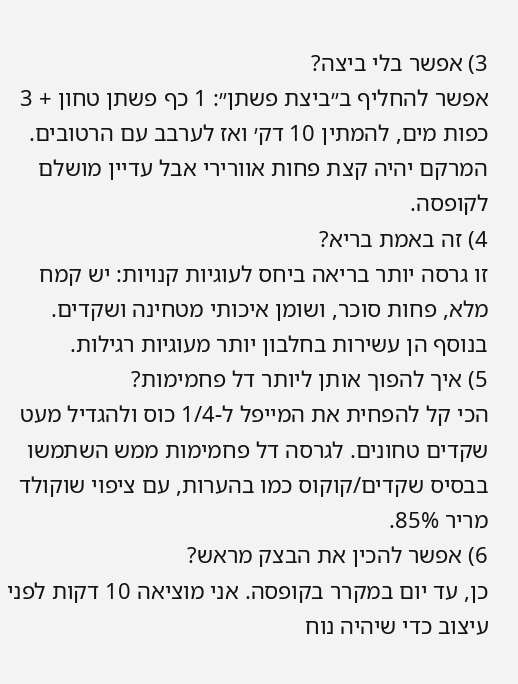3) אפשר בלי ביצה?
אפשר להחליף ב״ביצת פשתן״: 1 כף פשתן טחון + 3 כפות מים, להמתין 10 דק׳ ואז לערבב עם הרטובים. המרקם יהיה קצת פחות אוורירי אבל עדיין מושלם לקופסה.
4) זה באמת בריא?
זו גרסה יותר בריאה ביחס לעוגיות קנויות: יש קמח מלא, פחות סוכר, ושומן איכותי מטחינה ושקדים. בנוסף הן עשירות בחלבון יותר מעוגיות רגילות.
5) איך להפוך אותן ליותר דל פחמימות?
הכי קל להפחית את המייפל ל-1/4 כוס ולהגדיל מעט שקדים טחונים. לגרסה דל פחמימות ממש השתמשו בבסיס שקדים/קוקוס כמו בהערות, עם ציפוי שוקולד מריר 85%.
6) אפשר להכין את הבצק מראש?
כן, עד יום במקרר בקופסה. אני מוציאה 10 דקות לפני עיצוב כדי שיהיה נוח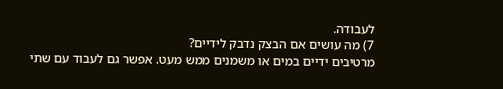לעבודה.
7) מה עושים אם הבצק נדבק לידיים?
מרטיבים ידיים במים או משמנים ממש מעט. אפשר גם לעבוד עם שתי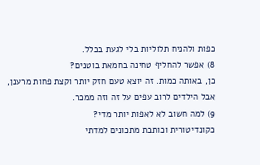כפות ולהניח תלוליות בלי לגעת בכלל.
8) אפשר להחליף טחינה בחמאת בוטנים?
כן, באותה כמות. זה יוצא טעם חזק יותר וקצת פחות מרענן, אבל הילדים לרוב עפים על זה וזה ממכר.
9) למה חשוב לא לאפות יותר מדי?
כקונדיטורית וכותבת מתכונים למדתי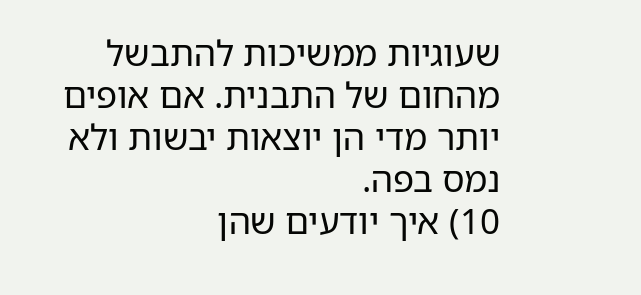שעוגיות ממשיכות להתבשל מהחום של התבנית. אם אופים יותר מדי הן יוצאות יבשות ולא נמס בפה.
10) איך יודעים שהן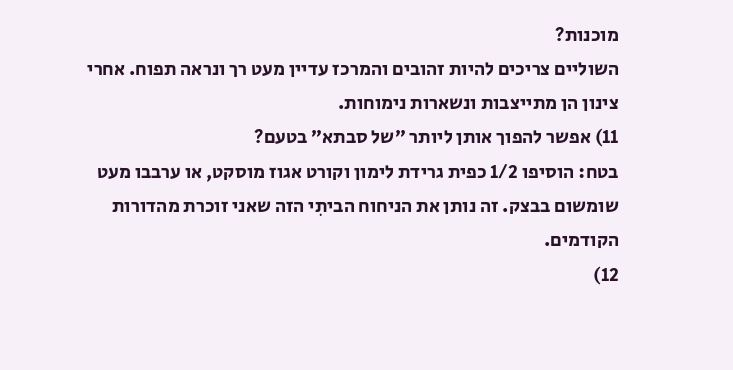מוכנות?
השוליים צריכים להיות זהובים והמרכז עדיין מעט רך ונראה תפוח. אחרי צינון הן מתייצבות ונשארות נימוחות.
11) אפשר להפוך אותן ליותר ״של סבתא״ בטעם?
בטח: הוסיפו 1/2 כפית גרידת לימון וקורט אגוז מוסקט, או ערבבו מעט שומשום בבצק. זה נותן את הניחוח הביתִי הזה שאני זוכרת מהדורות הקודמים.
12)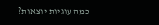כמה עוגיות יוצאות?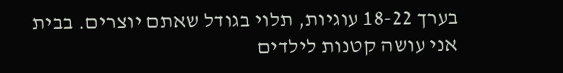בערך 18-22 עוגיות, תלוי בגודל שאתם יוצרים. בבית אני עושה קטנות לילדים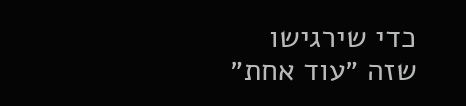כדי שירגישו שזה ״עוד אחת״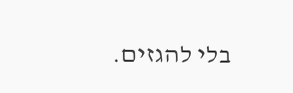בלי להגזים.